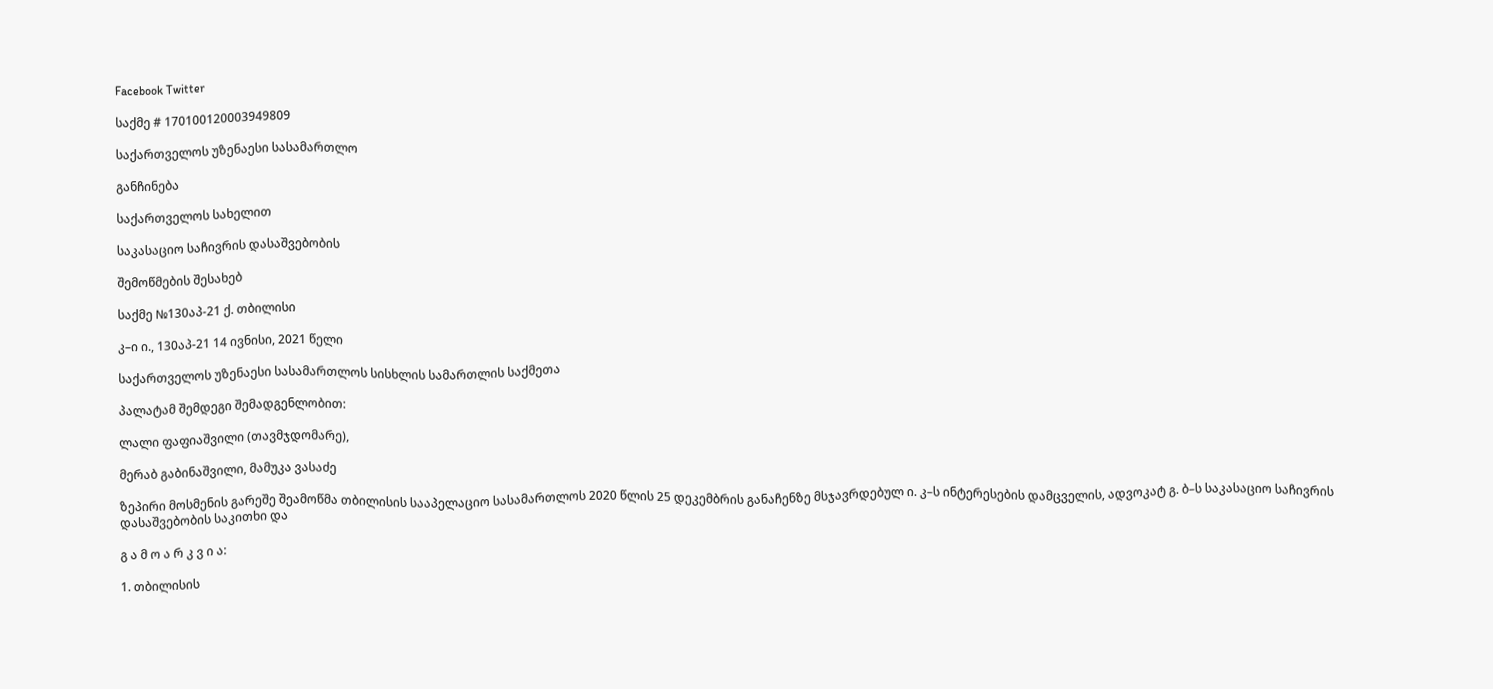Facebook Twitter

საქმე # 170100120003949809

საქართველოს უზენაესი სასამართლო

განჩინება

საქართველოს სახელით

საკასაციო საჩივრის დასაშვებობის

შემოწმების შესახებ

საქმე №130აპ-21 ქ. თბილისი

კ–ი ი., 130აპ-21 14 ივნისი, 2021 წელი

საქართველოს უზენაესი სასამართლოს სისხლის სამართლის საქმეთა

პალატამ შემდეგი შემადგენლობით:

ლალი ფაფიაშვილი (თავმჯდომარე),

მერაბ გაბინაშვილი, მამუკა ვასაძე

ზეპირი მოსმენის გარეშე შეამოწმა თბილისის სააპელაციო სასამართლოს 2020 წლის 25 დეკემბრის განაჩენზე მსჯავრდებულ ი. კ–ს ინტერესების დამცველის, ადვოკატ გ. ბ–ს საკასაციო საჩივრის დასაშვებობის საკითხი და

გ ა მ ო ა რ კ ვ ი ა:

1. თბილისის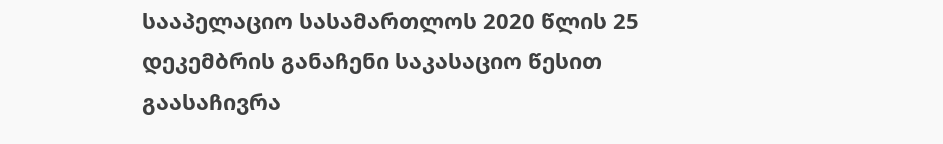სააპელაციო სასამართლოს 2020 წლის 25 დეკემბრის განაჩენი საკასაციო წესით გაასაჩივრა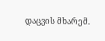დაცვის მხარემ.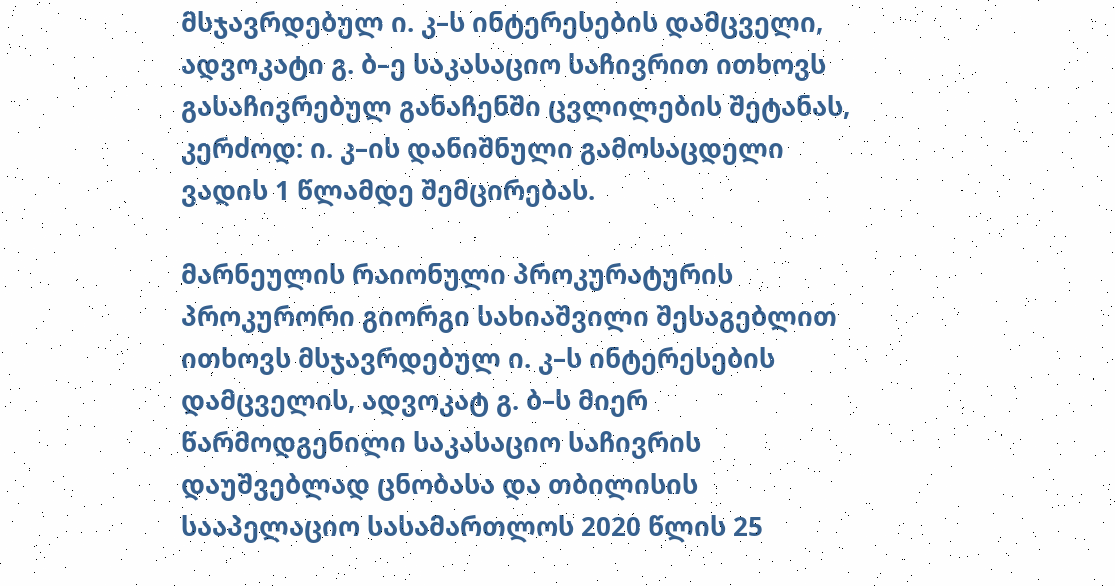მსჯავრდებულ ი. კ–ს ინტერესების დამცველი, ადვოკატი გ. ბ–ე საკასაციო საჩივრით ითხოვს გასაჩივრებულ განაჩენში ცვლილების შეტანას, კერძოდ: ი. კ–ის დანიშნული გამოსაცდელი ვადის 1 წლამდე შემცირებას.

მარნეულის რაიონული პროკურატურის პროკურორი გიორგი სახიაშვილი შესაგებლით ითხოვს მსჯავრდებულ ი. კ–ს ინტერესების დამცველის, ადვოკატ გ. ბ–ს მიერ წარმოდგენილი საკასაციო საჩივრის დაუშვებლად ცნობასა და თბილისის სააპელაციო სასამართლოს 2020 წლის 25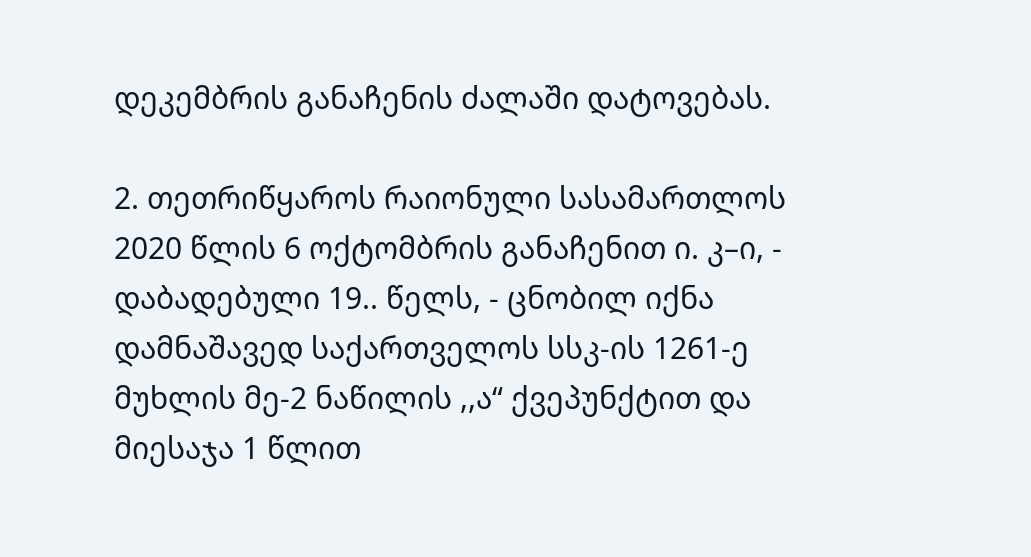დეკემბრის განაჩენის ძალაში დატოვებას.

2. თეთრიწყაროს რაიონული სასამართლოს 2020 წლის 6 ოქტომბრის განაჩენით ი. კ–ი, - დაბადებული 19.. წელს, - ცნობილ იქნა დამნაშავედ საქართველოს სსკ-ის 1261-ე მუხლის მე-2 ნაწილის ,,ა“ ქვეპუნქტით და მიესაჯა 1 წლით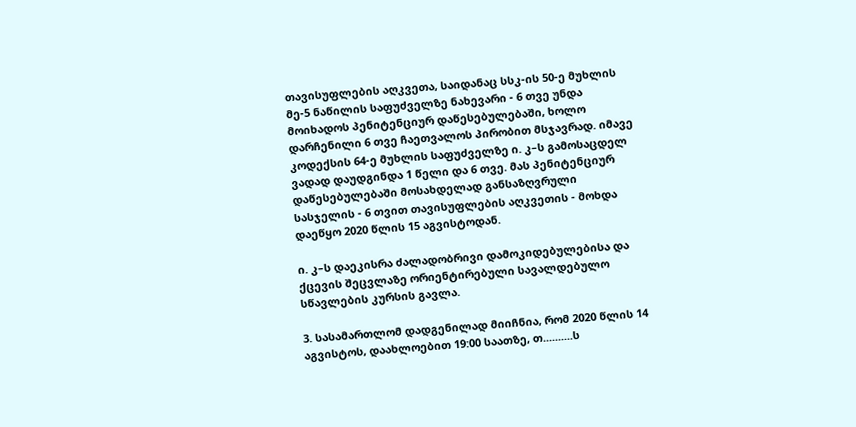თავისუფლების აღკვეთა, საიდანაც სსკ-ის 50-ე მუხლის მე-5 ნაწილის საფუძველზე ნახევარი - 6 თვე უნდა მოიხადოს პენიტენციურ დაწესებულებაში, ხოლო დარჩენილი 6 თვე ჩაეთვალოს პირობით მსჯავრად. იმავე კოდექსის 64-ე მუხლის საფუძველზე ი. კ–ს გამოსაცდელ ვადად დაუდგინდა 1 წელი და 6 თვე. მას პენიტენციურ დაწესებულებაში მოსახდელად განსაზღვრული სასჯელის - 6 თვით თავისუფლების აღკვეთის - მოხდა დაეწყო 2020 წლის 15 აგვისტოდან.

ი. კ–ს დაეკისრა ძალადობრივი დამოკიდებულებისა და ქცევის შეცვლაზე ორიენტირებული სავალდებულო სწავლების კურსის გავლა.

3. სასამართლომ დადგენილად მიიჩნია, რომ 2020 წლის 14 აგვისტოს, დაახლოებით 19:00 საათზე, თ..........ს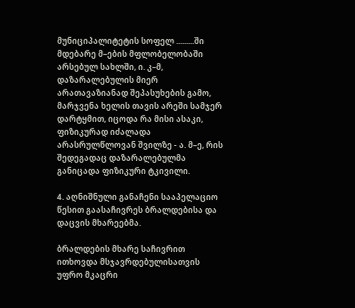მუნიციპალიტეტის სოფელ .........ში მდებარე მ–ების მფლობელობაში არსებულ სახლში, ი. კ–მ, დაზარალებულის მიერ არათავაზიანად შეპასუხების გამო, მარჯვენა ხელის თავის არეში სამჯერ დარტყმით, იცოდა რა მისი ასაკი, ფიზიკურად იძალადა არასრულწლოვან შვილზე - ა. მ–ე, რის შედეგადაც დაზარალებულმა განიცადა ფიზიკური ტკივილი.

4. აღნიშნული განაჩენი სააპელაციო წესით გაასაჩივრეს ბრალდებისა და დაცვის მხარეებმა.

ბრალდების მხარე საჩივრით ითხოვდა მსჯავრდებულისათვის უფრო მკაცრი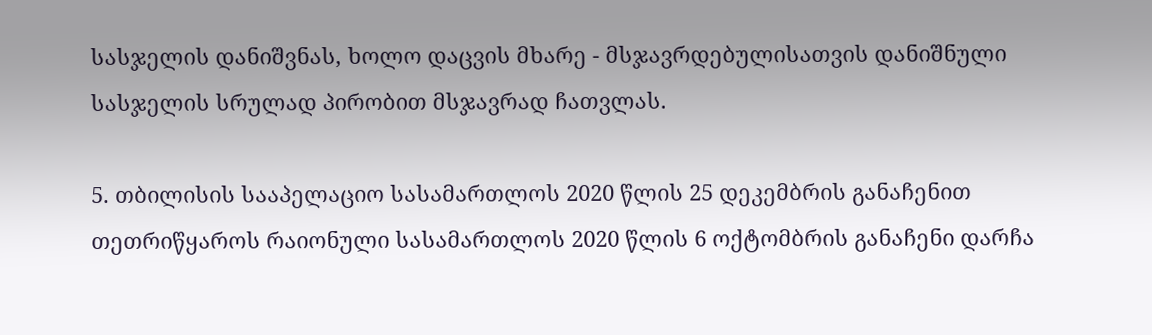სასჯელის დანიშვნას, ხოლო დაცვის მხარე - მსჯავრდებულისათვის დანიშნული სასჯელის სრულად პირობით მსჯავრად ჩათვლას.

5. თბილისის სააპელაციო სასამართლოს 2020 წლის 25 დეკემბრის განაჩენით თეთრიწყაროს რაიონული სასამართლოს 2020 წლის 6 ოქტომბრის განაჩენი დარჩა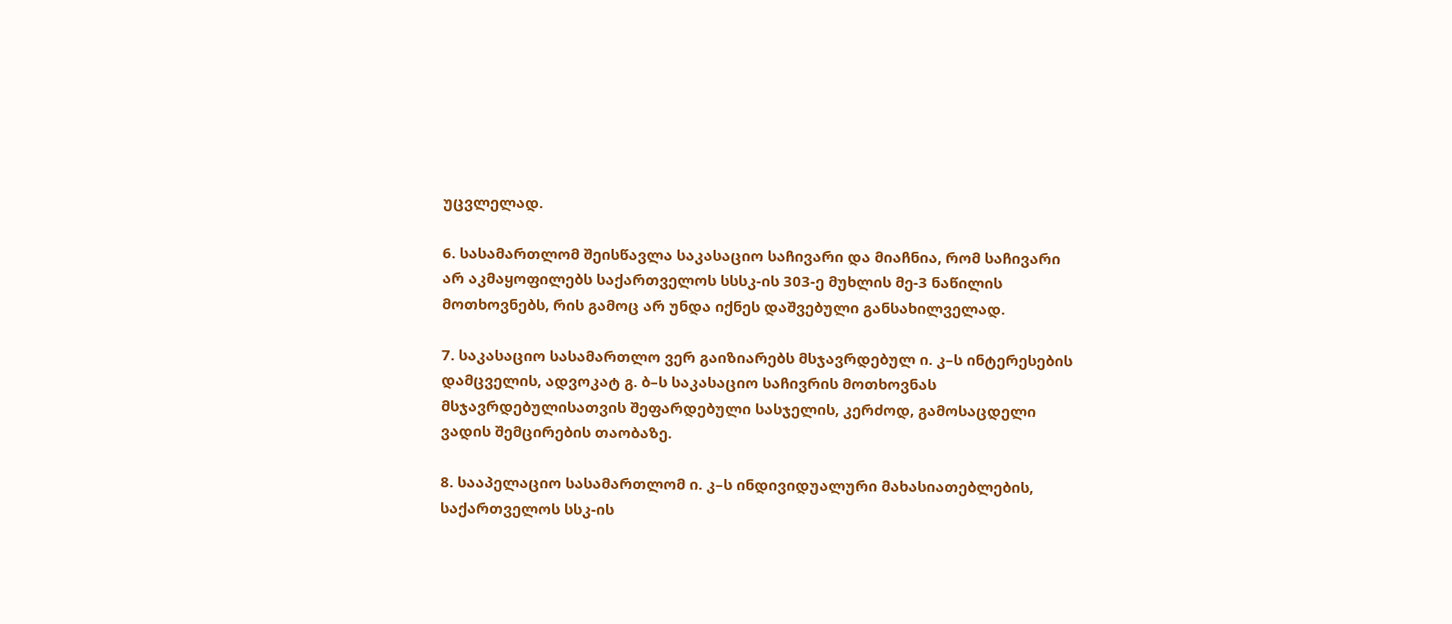უცვლელად.

6. სასამართლომ შეისწავლა საკასაციო საჩივარი და მიაჩნია, რომ საჩივარი არ აკმაყოფილებს საქართველოს სსსკ-ის 303-ე მუხლის მე-3 ნაწილის მოთხოვნებს, რის გამოც არ უნდა იქნეს დაშვებული განსახილველად.

7. საკასაციო სასამართლო ვერ გაიზიარებს მსჯავრდებულ ი. კ–ს ინტერესების დამცველის, ადვოკატ გ. ბ–ს საკასაციო საჩივრის მოთხოვნას მსჯავრდებულისათვის შეფარდებული სასჯელის, კერძოდ, გამოსაცდელი ვადის შემცირების თაობაზე.

8. სააპელაციო სასამართლომ ი. კ–ს ინდივიდუალური მახასიათებლების, საქართველოს სსკ-ის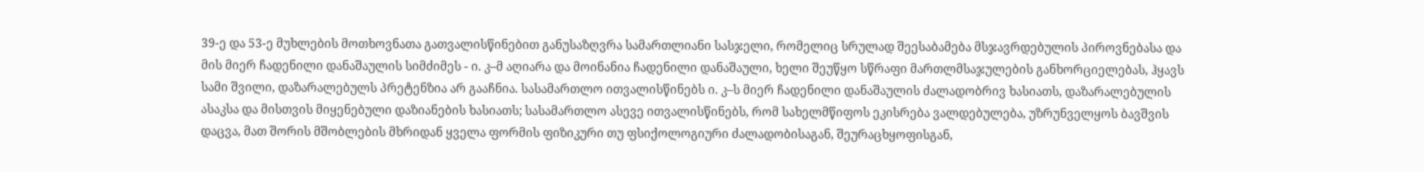39-ე და 53-ე მუხლების მოთხოვნათა გათვალისწინებით განუსაზღვრა სამართლიანი სასჯელი, რომელიც სრულად შეესაბამება მსჯავრდებულის პიროვნებასა და მის მიერ ჩადენილი დანაშაულის სიმძიმეს - ი. კ–მ აღიარა და მოინანია ჩადენილი დანაშაული, ხელი შეუწყო სწრაფი მართლმსაჯულების განხორციელებას, ჰყავს სამი შვილი, დაზარალებულს პრეტენზია არ გააჩნია. სასამართლო ითვალისწინებს ი. კ–ს მიერ ჩადენილი დანაშაულის ძალადობრივ ხასიათს, დაზარალებულის ასაკსა და მისთვის მიყენებული დაზიანების ხასიათს; სასამართლო ასევე ითვალისწინებს, რომ სახელმწიფოს ეკისრება ვალდებულება, უზრუნველყოს ბავშვის დაცვა, მათ შორის მშობლების მხრიდან ყველა ფორმის ფიზიკური თუ ფსიქოლოგიური ძალადობისაგან, შეურაცხყოფისგან,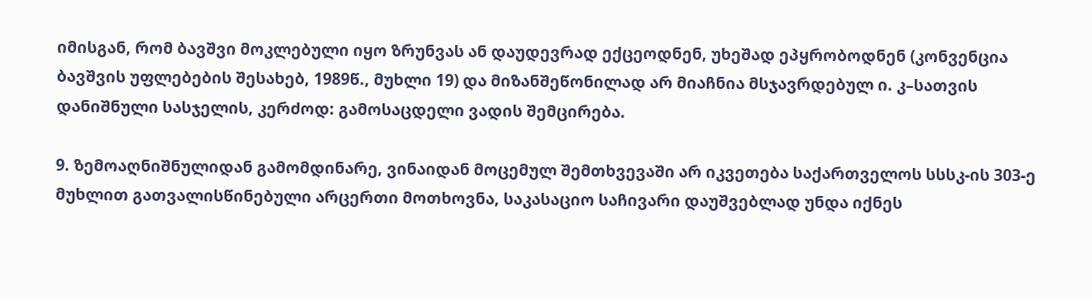იმისგან, რომ ბავშვი მოკლებული იყო ზრუნვას ან დაუდევრად ექცეოდნენ, უხეშად ეპყრობოდნენ (კონვენცია ბავშვის უფლებების შესახებ, 1989წ., მუხლი 19) და მიზანშეწონილად არ მიაჩნია მსჯავრდებულ ი. კ–სათვის დანიშნული სასჯელის, კერძოდ: გამოსაცდელი ვადის შემცირება.

9. ზემოაღნიშნულიდან გამომდინარე, ვინაიდან მოცემულ შემთხვევაში არ იკვეთება საქართველოს სსსკ-ის 303-ე მუხლით გათვალისწინებული არცერთი მოთხოვნა, საკასაციო საჩივარი დაუშვებლად უნდა იქნეს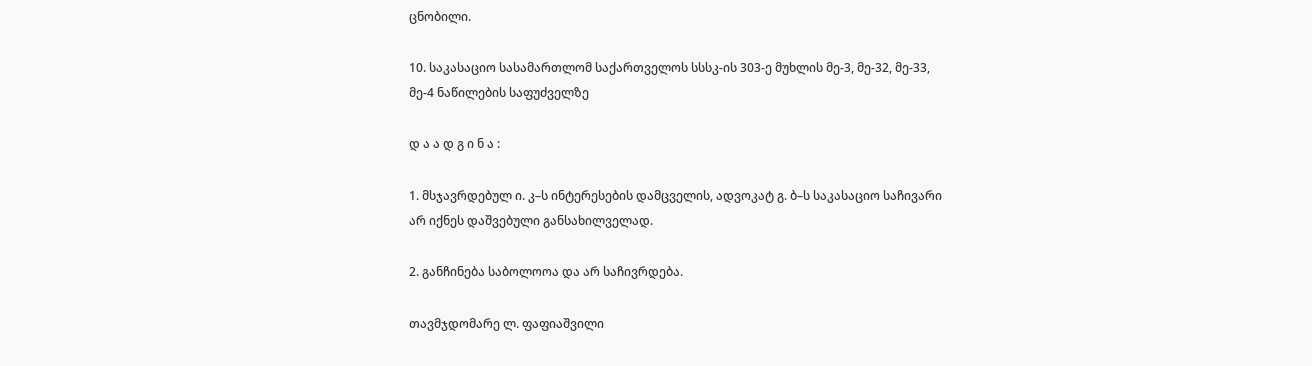ცნობილი.

10. საკასაციო სასამართლომ საქართველოს სსსკ-ის 303-ე მუხლის მე-3, მე-32, მე-33, მე-4 ნაწილების საფუძველზე

დ ა ა დ გ ი ნ ა :

1. მსჯავრდებულ ი. კ–ს ინტერესების დამცველის, ადვოკატ გ. ბ–ს საკასაციო საჩივარი არ იქნეს დაშვებული განსახილველად.

2. განჩინება საბოლოოა და არ საჩივრდება.

თავმჯდომარე ლ. ფაფიაშვილი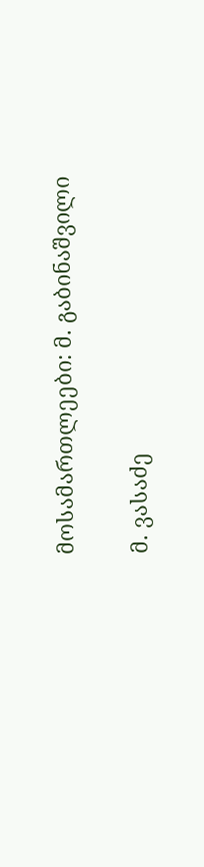მოსამართლეები: მ. გაბინაშვილი

მ. ვასაძე